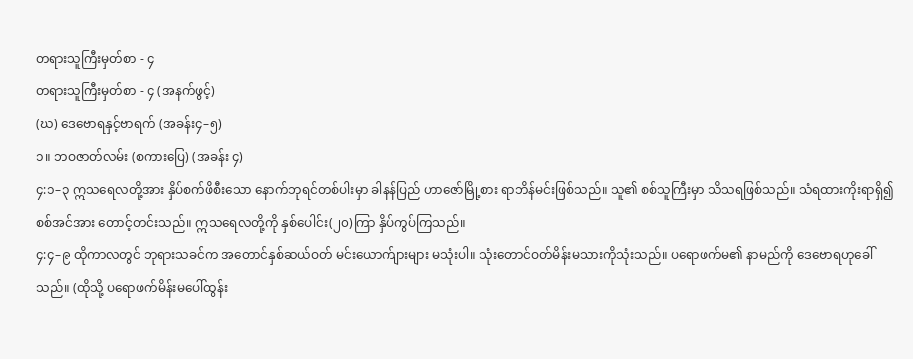တရားသူကြီးမှတ်စာ - ၄
တရားသူကြီးမှတ်စာ - ၄ (အနက်ဖွင့်)
(ဃ) ဒေဗောရနှင့်ဗာရက် (အခန်း၄–၅)
၁။ ဘဝဇာတ်လမ်း (စကားပြေ) (အခန်း ၄)
၄:၁–၃ ဣသရေလတို့အား နှိပ်စက်ဖိစီးသော နောက်ဘုရင်တစ်ပါးမှာ ခါနန်ပြည် ဟာဇော်မြို့စား ရာဘိန်မင်းဖြစ်သည်။ သူ၏ စစ်သူကြီးမှာ သိသရဖြစ်သည်။ သံရထားကိုးရာရှိ၍ စစ်အင်အား တောင့်တင်းသည်။ ဣသရေလတို့ကို နှစ်ပေါင်း(၂၀)ကြာ နှိပ်ကွပ်ကြသည်။
၄:၄–၉ ထိုကာလတွင် ဘုရားသခင်က အတောင်နှစ်ဆယ်ဝတ် မင်းယောက်ျားများ မသုံးပါ။ သုံးတောင်ဝတ်မိန်းမသားကိုသုံးသည်။ ပရောဖက်မ၏ နာမည်ကို ဒေဗောရဟုခေါ်သည်။ (ထိုသို့ ပရောဖက်မိန်းမပေါ်ထွန်း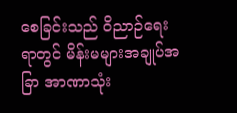စေခြင်းသည် ဝိညာဉ်ရေးရာတွင် မိန်းမများအချုပ်အခြာ အာဏာသုံး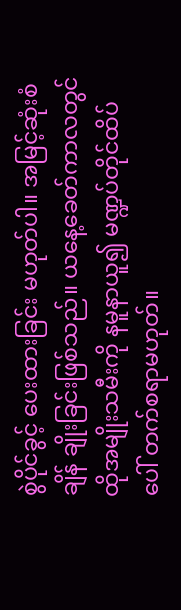စွဲပိုင်ခွင့် ပေးထားခြင်း မဟုတ်ပါ။ အမြင့်ဆုံးစံချိန် ချိုးခြင်းဖြစ်သည်။ ယနေ့ခေတ်ကာလတွင် ထိုအမျိုးသမီးကို နမူနာယူ၍ မဏ္ဍပ်တိုင်ထိပ်ပေါ် တက်စရာမဟုတ်။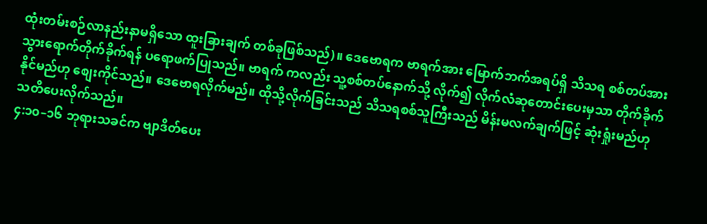ထုံးတမ်းစဉ်လာနည်းနာမရှိသော ထူးခြားချက် တစ်ခုဖြစ်သည်)။ ဒေဗောရက ဗာရက်အား မြောက်ဘက်အရပ်ရှိ သိသရ စစ်တပ်အား သွားရောက်တိုက်ခိုက်ရန် ပရောဖက်ပြုသည်။ ဗာရက် ကလည်း သူ့စစ်တပ်နောက်သို့ လိုက်၍ လိုက်လံဆုတောင်းပေးမှသာ တိုက်ခိုက်နိုင်မည်ဟု စျေးကိုင်သည်။ ဒေဗောရလိုက်မည်။ ထိုသို့လိုက်ခြင်းသည် သိသရစစ်သူကြီးသည် မိန်းမလက်ချက်ဖြင့် ဆုံးရှုံးမည်ဟု သတိပေးလိုက်သည်။
၄:၁၀–၁၆ ဘုရားသခင်က ဗျာဒိတ်ပေး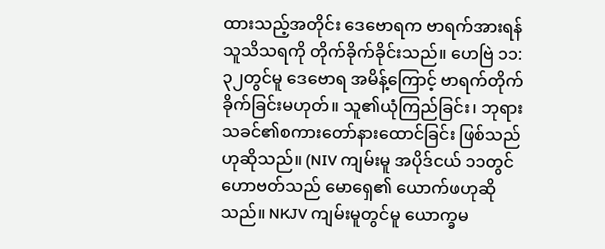ထားသည့်အတိုင်း ဒေဗောရက ဗာရက်အားရန်သူသိသရကို တိုက်ခိုက်ခိုင်းသည်။ ဟေဗြဲ ၁၁:၃၂တွင်မူ ဒေဗောရ အမိန့်ကြောင့် ဗာရက်တိုက်ခိုက်ခြင်းမဟုတ်။ သူ၏ယုံကြည်ခြင်း၊ ဘုရားသခင်၏စကားတော်နားထောင်ခြင်း ဖြစ်သည်ဟုဆိုသည်။ (NIV ကျမ်းမူ အပိုဒ်ငယ် ၁၁တွင် ဟောဗတ်သည် မောရှေ၏ ယောက်ဖဟုဆိုသည်။ NKJV ကျမ်းမူတွင်မူ ယောက္ခမ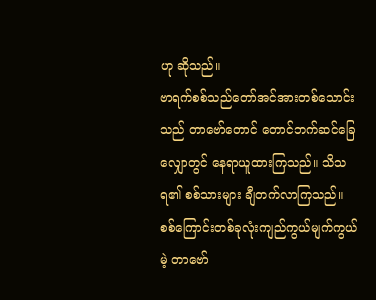ဟု ဆိုသည်။
ဗာရက်စစ်သည်တော်အင်အားတစ်သောင်းသည် တာဗော်တောင် တောင်ဘက်ဆင်ခြေလျှောတွင် နေရာယူထားကြသည်။ သိသရ၏ စစ်သားများ ချီတက်လာကြသည်။ စစ်ကြောင်းတစ်ခုလုံးကျည်ကွယ်မျက်ကွယ်မဲ့ တာဗော်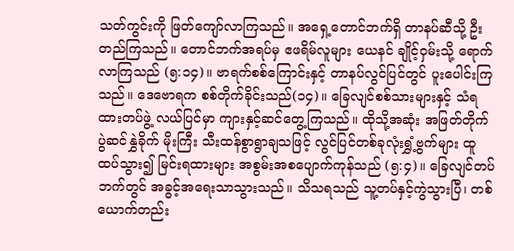သတ်ကွင်းကို ဖြတ်ကျော်လာကြသည်။ အရှေ့တောင်ဘက်ရှိ တာနပ်ဆီသို့ ဦးတည်ကြသည်။ တောင်ဘက်အရပ်မှ ဧဖရိမ်လူများ ယေနင် ချိုင့်ဝှမ်းသို့ ရောက်လာကြသည် (၅:၁၄)။ ဗာရက်စစ်ကြောင်းနှင့် တာနပ်လွင်ပြင်တွင် ပူးပေါင်းကြသည်။ ဒေဗောရက စစ်တိုက်ခိုင်းသည်(၁၄)။ ခြေလျင်စစ်သားများနှင့် သံရထားတပ်ဖွဲ့ လယ်ပြင်မှာ ကျားနှင့်ဆင်တွေ့ကြသည်။ ထိုသို့အဆုံး အဖြတ်တိုက်ပွဲဆင်နွှဲခိုက် မိုးကြီး သီးထန်စွာရွာချသဖြင့် လွင်ပြင်တစ်ခုလုံးရွှံ့ဗွက်များ ထူထပ်သွား၍ မြင်းရထားများ အစွမ်းအစပျောက်ကုန်သည် (၅:၄)။ ခြေလျင်တပ်ဘက်တွင် အခွင့်အရေးသာသွားသည်။ သိသရသည် သူ့တပ်နှင့်ကွဲသွားပြီ၊ တစ်ယောက်တည်း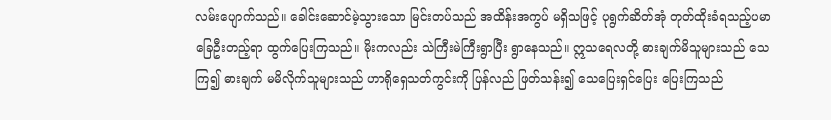လမ်းပျောက်သည်။ ခေါင်းဆောင်မဲ့သွားသော မြင်းတပ်သည် အထိန်းအကွပ် မရှိသဖြင့် ပုရွက်ဆိတ်အုံ တုတ်ထိုးခံရသည့်ပမာ ခြေဦးတည့်ရာ ထွက်ပြေးကြသည်။ မိုးကလည်း သဲကြီးမဲကြီးရွာပြီး ရွာနေသည်။ ဣသရေလတို့ ဓားချက်မိသူများသည် သေကြ၍ ဓားချက် မမိလိုက်သူများသည် ဟာရိုရှေသတ်ကွင်းကို ပြန်လည် ဖြတ်သန်း၍ သေပြေးရှင်ပြေး ပြေးကြသည်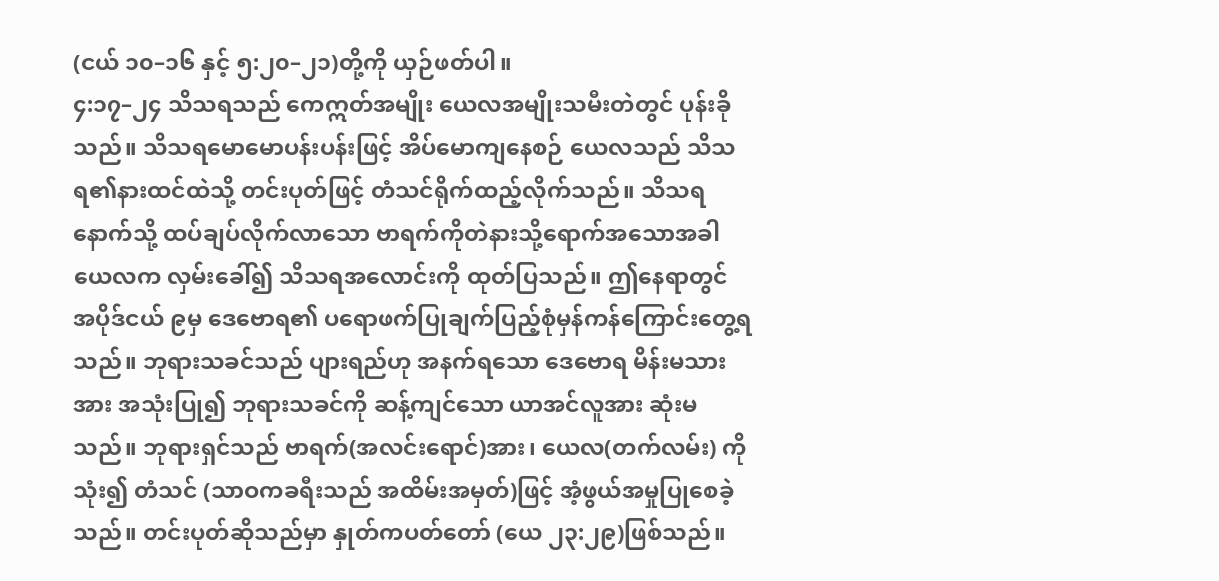(ငယ် ၁၀–၁၆ နှင့် ၅:၂၀–၂၁)တို့ကို ယှဉ်ဖတ်ပါ။
၄:၁၇–၂၄ သိသရသည် ကေဣတ်အမျိုး ယေလအမျိုးသမီးတဲတွင် ပုန်းခိုသည်။ သိသရမောမောပန်းပန်းဖြင့် အိပ်မောကျနေစဉ် ယေလသည် သိသရ၏နားထင်ထဲသို့ တင်းပုတ်ဖြင့် တံသင်ရိုက်ထည့်လိုက်သည်။ သိသရနောက်သို့ ထပ်ချပ်လိုက်လာသော ဗာရက်ကိုတဲနားသို့ရောက်အသောအခါ ယေလက လှမ်းခေါ်၍ သိသရအလောင်းကို ထုတ်ပြသည်။ ဤနေရာတွင် အပိုဒ်ငယ် ၉မှ ဒေဗောရ၏ ပရောဖက်ပြုချက်ပြည့်စုံမှန်ကန်ကြောင်းတွေ့ရသည်။ ဘုရားသခင်သည် ပျားရည်ဟု အနက်ရသော ဒေဗောရ မိန်းမသားအား အသုံးပြု၍ ဘုရားသခင်ကို ဆန့်ကျင်သော ယာအင်လူအား ဆုံးမသည်။ ဘုရားရှင်သည် ဗာရက်(အလင်းရောင်)အား၊ ယေလ(တက်လမ်း) ကိုသုံး၍ တံသင် (သာဝကခရီးသည် အထိမ်းအမှတ်)ဖြင့် အံ့ဖွယ်အမှုပြုစေခဲ့သည်။ တင်းပုတ်ဆိုသည်မှာ နှုတ်ကပတ်တော် (ယေ ၂၃:၂၉)ဖြစ်သည်။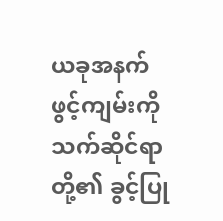ယခုအနက်ဖွင့်ကျမ်းကို သက်ဆိုင်ရာတို့၏ ခွင့်ပြု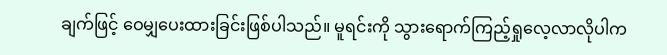ချက်ဖြင့် ဝေမျှပေးထားခြင်းဖြစ်ပါသည်။ မူရင်းကို သွားရောက်ကြည့်ရှုလေ့လာလိုပါက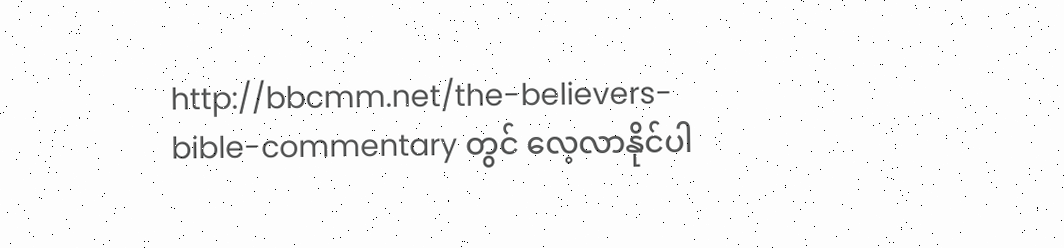http://bbcmm.net/the-believers-bible-commentary တွင် လေ့လာနိုင်ပါ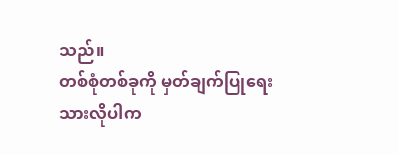သည်။
တစ်စုံတစ်ခုကို မှတ်ချက်ပြုရေးသားလိုပါက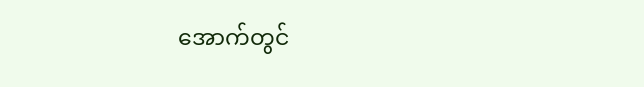အောက်တွင်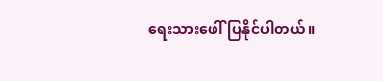ရေးသားဖေါ်ပြနိုင်ပါတယ်။